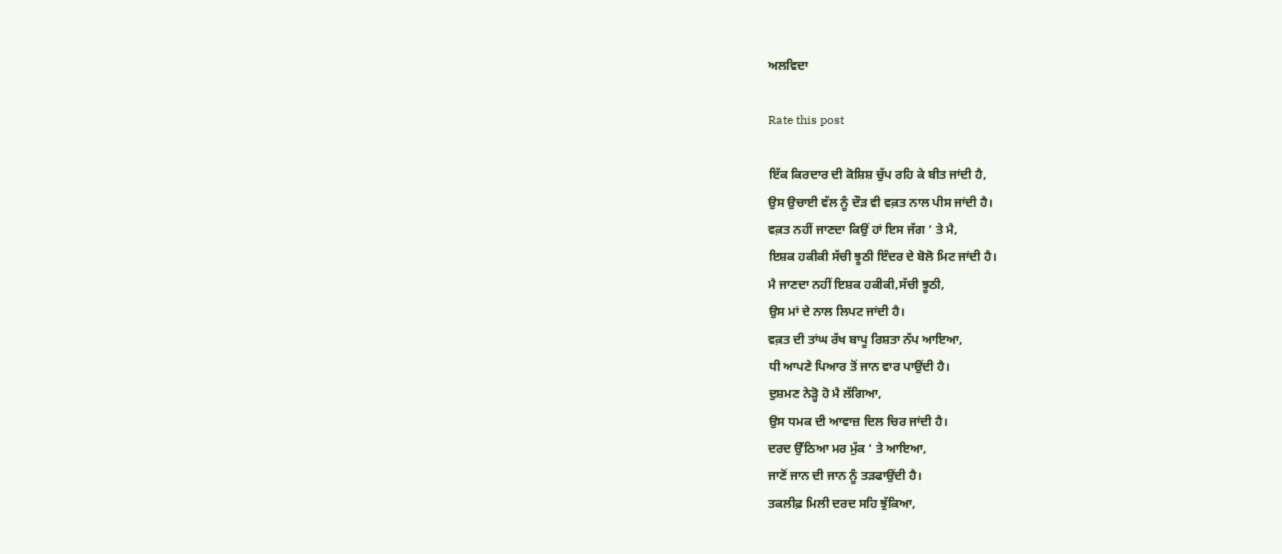ਅਲਵਿਦਾ

Rate this post

ਇੱਕ ਕਿਰਦਾਰ ਦੀ ਕੋਸ਼ਿਸ਼ ਚੁੱਪ ਰਹਿ ਕੇ ਬੀਤ ਜਾਂਦੀ ਹੈ,
ਉਸ ਉਚਾਈ ਵੱਲ ਨੂੰ ਦੌੜ ਵੀ ਵਕ਼ਤ ਨਾਲ ਪੀਸ ਜਾਂਦੀ ਹੈ।
ਵਕ਼ਤ ਨਹੀਂ ਜਾਣਦਾ ਕਿਉਂ ਹਾਂ ਇਸ ਜੱਗ ‘ ਤੇ ਮੈ,
ਇਸ਼ਕ ਹਕੀਕੀ ਸੱਚੀ ਝੂਠੀ ਇੰਦਰ ਦੇ ਬੋਲੋ ਮਿਟ ਜਾਂਦੀ ਹੈ।
ਮੈ ਜਾਣਦਾ ਨਹੀਂ ਇਸ਼ਕ ਹਕੀਕੀ,ਸੱਚੀ ਝੂਠੀ,
ਉਸ ਮਾਂ ਦੇ ਨਾਲ ਲਿਪਟ ਜਾਂਦੀ ਹੈ।
ਵਕ਼ਤ ਦੀ ਤਾਂਘ ਰੱਖ ਬਾਪੂ ਰਿਸ਼ਤਾ ਨੱਪ ਆਇਆ,
ਧੀ ਆਪਣੇ ਪਿਆਰ ਤੋਂ ਜਾਨ ਵਾਰ ਪਾਉਂਦੀ ਹੈ।
ਦੁਸ਼ਮਣ ਨੇੜ੍ਹੋ ਹੋ ਮੈ ਲੱਗਿਆ,
ਉਸ ਧਮਕ ਦੀ ਆਵਾਜ਼ ਦਿਲ ਚਿਰ ਜਾਂਦੀ ਹੈ।
ਦਰਦ ਉੱਠਿਆ ਮਰ ਮੁੱਕ ‘ ਤੇ ਆਇਆ,
ਜਾਣੋਂ ਜਾਨ ਦੀ ਜਾਨ ਨੂੰ ਤੜਫਾਉਂਦੀ ਹੈ।
ਤਕਲੀਫ਼ ਮਿਲੀ ਦਰਦ ਸਹਿ ਝੁੱਕਿਆ,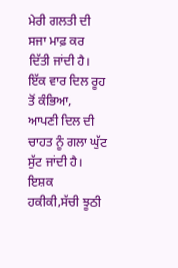ਮੇਰੀ ਗਲਤੀ ਦੀ ਸਜਾ ਮਾਫ਼ ਕਰ ਦਿੱਤੀ ਜਾਂਦੀ ਹੈ।
ਇੱਕ ਵਾਰ ਦਿਲ ਰੂਹ ਤੋਂ ਕੰਭਿਆ,
ਆਪਣੀ ਦਿਲ ਦੀ ਚਾਹਤ ਨੂੰ ਗਲਾ ਘੁੱਟ ਸੁੱਟ ਜਾਂਦੀ ਹੈ।
ਇਸ਼ਕ ਹਕੀਕੀ,ਸੱਚੀ ਝੂਠੀ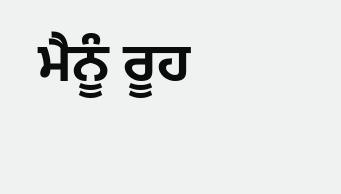ਮੈਨੂੰ ਰੂਹ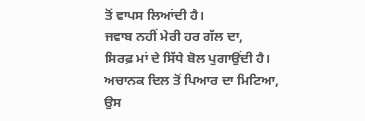ਤੋਂ ਵਾਪਸ ਲਿਆਂਦੀ ਹੈ।
ਜਵਾਬ ਨਹੀਂ ਮੇਰੀ ਹਰ ਗੱਲ ਦਾ,
ਸਿਰਫ਼ ਮਾਂ ਦੇ ਸਿੱਧੇ ਬੋਲ ਪੁਗਾਉਂਦੀ ਹੈ।
ਅਚਾਨਕ ਦਿਲ ਤੋਂ ਪਿਆਰ ਦਾ ਮਿਟਿਆ,
ਉਸ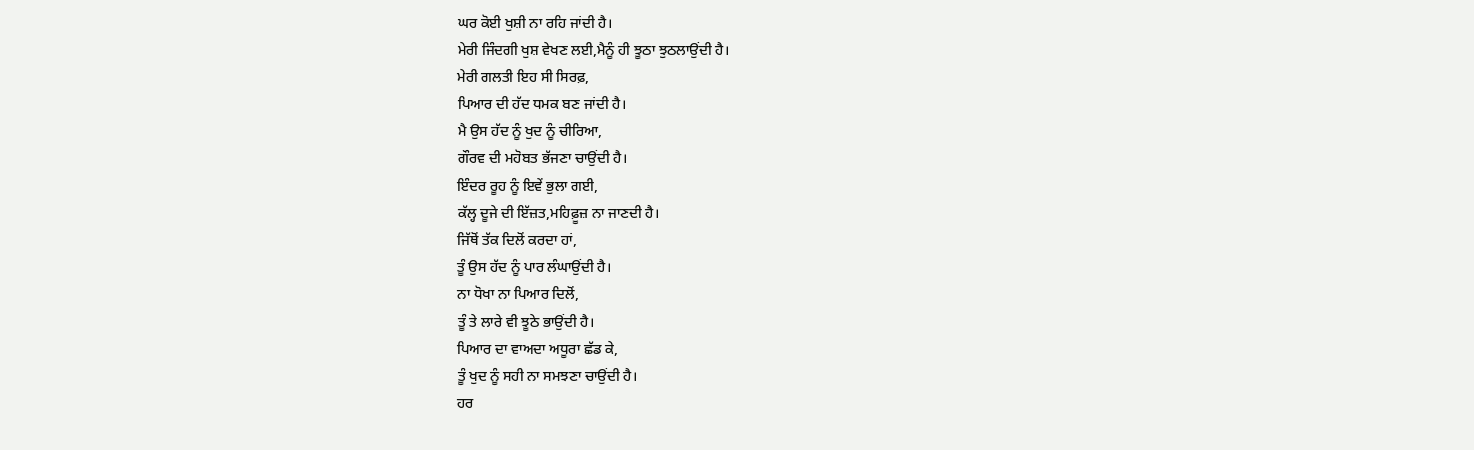ਘਰ ਕੋਈ ਖੁਸ਼ੀ ਨਾ ਰਹਿ ਜਾਂਦੀ ਹੈ।
ਮੇਰੀ ਜਿੰਦਗੀ ਖੁਸ਼ ਵੇਖਣ ਲਈ,ਮੈਨੂੰ ਹੀ ਝੂਠਾ ਝੁਠਲਾਉਂਦੀ ਹੈ।
ਮੇਰੀ ਗਲਤੀ ਇਹ ਸੀ ਸਿਰਫ਼,
ਪਿਆਰ ਦੀ ਹੱਦ ਧਮਕ ਬਣ ਜਾਂਦੀ ਹੈ।
ਮੈ ਉਸ ਹੱਦ ਨੂੰ ਖੁਦ ਨੂੰ ਚੀਰਿਆ,
ਗੌਰਵ ਦੀ ਮਹੋਬਤ ਭੱਜਣਾ ਚਾਉਂਦੀ ਹੈ।
ਇੰਦਰ ਰੂਹ ਨੂੰ ਇਵੇਂ ਭੁਲਾ ਗਈ,
ਕੱਲ੍ਹ ਦੂਜੇ ਦੀ ਇੱਜ਼ਤ,ਮਹਿਫ਼ੂਜ਼ ਨਾ ਜਾਣਦੀ ਹੈ।
ਜਿੱਥੋਂ ਤੱਕ ਦਿਲੋਂ ਕਰਦਾ ਹਾਂ,
ਤੂੰ ਉਸ ਹੱਦ ਨੂੰ ਪਾਰ ਲੰਘਾਉਂਦੀ ਹੈ।
ਨਾ ਧੋਖਾ ਨਾ ਪਿਆਰ ਦਿਲੋਂ,
ਤੂੰ ਤੇ ਲਾਰੇ ਵੀ ਝੂਠੇ ਭਾਉਂਦੀ ਹੈ।
ਪਿਆਰ ਦਾ ਵਾਅਦਾ ਅਧੂਰਾ ਛੱਡ ਕੇ,
ਤੂੰ ਖੁਦ ਨੂੰ ਸਹੀ ਨਾ ਸਮਝਣਾ ਚਾਉਂਦੀ ਹੈ।
ਹਰ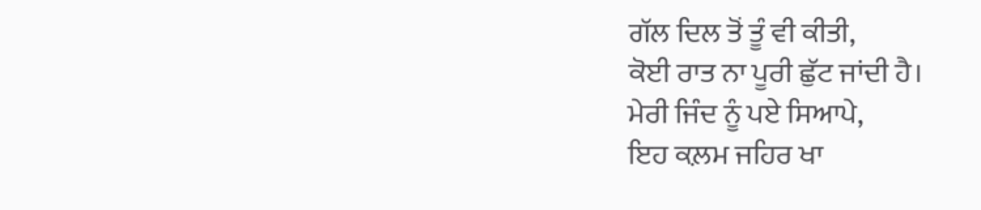ਗੱਲ ਦਿਲ ਤੋਂ ਤੂੰ ਵੀ ਕੀਤੀ,
ਕੋਈ ਰਾਤ ਨਾ ਪੂਰੀ ਛੁੱਟ ਜਾਂਦੀ ਹੈ।
ਮੇਰੀ ਜਿੰਦ ਨੂੰ ਪਏ ਸਿਆਪੇ,
ਇਹ ਕਲ਼ਮ ਜਹਿਰ ਖਾ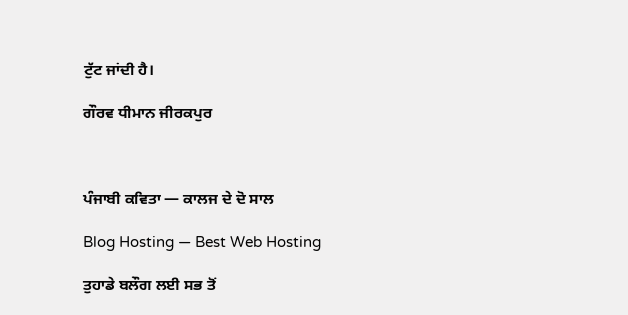ਟੁੱਟ ਜਾਂਦੀ ਹੈ।

ਗੌਰਵ ਧੀਮਾਨ ਜੀਰਕਪੁਰ



ਪੰਜਾਬੀ ਕਵਿਤਾ — ਕਾਲਜ ਦੇ ਦੋ ਸਾਲ

Blog Hosting — Best Web Hosting

ਤੁਹਾਡੇ ਬਲੌਗ ਲਈ ਸਭ ਤੋਂ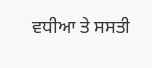ਵਧੀਆ ਤੇ ਸਸਤੀ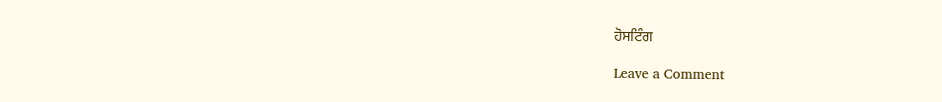ਹੋਸਟਿੰਗ

Leave a Comment